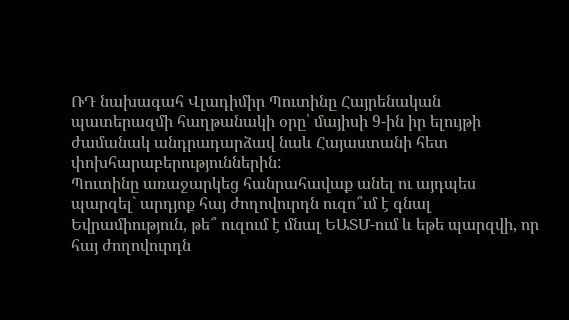ՌԴ նախագահ Վլադիմիր Պուտինը Հայրենական պատերազմի հաղթանակի օրը՝ մայիսի 9-ին իր ելույթի ժամանակ անդրադարձավ նաև Հայաստանի հետ փոխհարաբերություններին:
Պուտինը առաջարկեց հանրահավաք անել ու այդպես պարզել` արդյոք հայ ժողովուրդն ուզո՞ւմ է գնալ Եվրամիություն, թե՞ ուզում է մնալ ԵԱՏՄ-ում և եթե պարզվի, որ հայ ժողովուրդն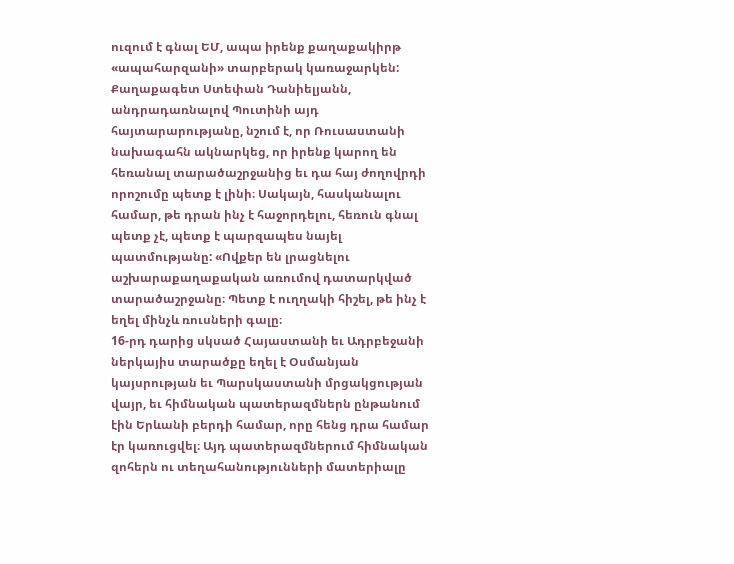ուզում է գնալ ԵՄ, ապա իրենք քաղաքակիրթ «ապահարզանի» տարբերակ կառաջարկեն:
Քաղաքագետ Ստեփան Դանիելյանն, անդրադառնալով Պուտինի այդ հայտարարությանը, նշում է, որ Ռուսաստանի նախագահն ակնարկեց, որ իրենք կարող են հեռանալ տարածաշրջանից եւ դա հայ ժողովրդի որոշումը պետք է լինի։ Սակայն, հասկանալու համար, թե դրան ինչ է հաջորդելու, հեռուն գնալ պետք չէ, պետք է պարզապես նայել պատմությանը: «Ովքեր են լրացնելու աշխարաքաղաքական առումով դատարկված տարածաշրջանը։ Պետք է ուղղակի հիշել, թե ինչ է եղել մինչև ռուսների գալը։
16-րդ դարից սկսած Հայաստանի եւ Ադրբեջանի ներկայիս տարածքը եղել է Օսմանյան կայսրության եւ Պարսկաստանի մրցակցության վայր, եւ հիմնական պատերազմներն ընթանում էին Երևանի բերդի համար, որը հենց դրա համար էր կառուցվել։ Այդ պատերազմներում հիմնական զոհերն ու տեղահանությունների մատերիալը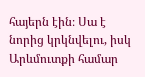հայերն էին։ Սա է նորից կրկնվելու, իսկ Արևմուտքի համար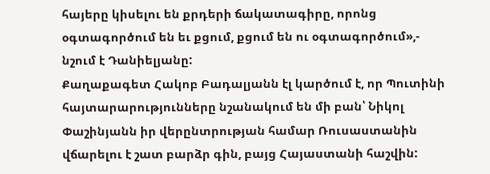հայերը կիսելու են քրդերի ճակատագիրը, որոնց օգտագործում են եւ քցում, քցում են ու օգտագործում»,- նշում է Դանիելյանը:
Քաղաքագետ Հակոբ Բադալյանն էլ կարծում է, որ Պուտինի հայտարարությունները նշանակում են մի բան՝ Նիկոլ Փաշինյանն իր վերընտրության համար Ռուսաստանին վճարելու է շատ բարձր գին, բայց Հայաստանի հաշվին: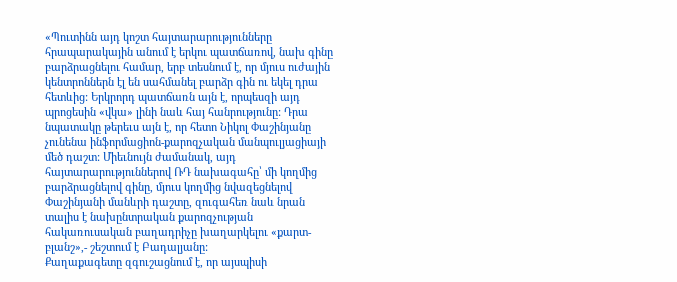«Պուտինն այդ կոշտ հայտարարությունները հրապարակային անում է երկու պատճառով, նախ գինը բարձրացնելու համար, երբ տեսնում է, որ մյուս ուժային կենտրոններն էլ են սահմանել բարձր գին ու եկել դրա հետևից: Երկրորդ պատճառն այն է, որպեսզի այդ պրոցեսին «վկա» լինի նաև հայ հանրությունը: Դրա նպատակը թերեւս այն է, որ հետո Նիկոլ Փաշինյանը չունենա ինֆորմացիոն-քարոզչական մանպուլյացիայի մեծ դաշտ: Միեւնույն ժամանակ, այդ հայտարարություններով ՌԴ նախագահը՝ մի կողմից բարձրացնելով գինը, մյուս կողմից նվազեցնելով Փաշինյանի մանևրի դաշտը, զուգահեռ նաև նրան տալիս է նախընտրական քարոզչության հակառուսական բաղադրիչը խաղարկելու «քարտ-բլանշ»,- շեշտում է Բադալյանը:
Քաղաքագետը զգուշացնում է, որ այսպիսի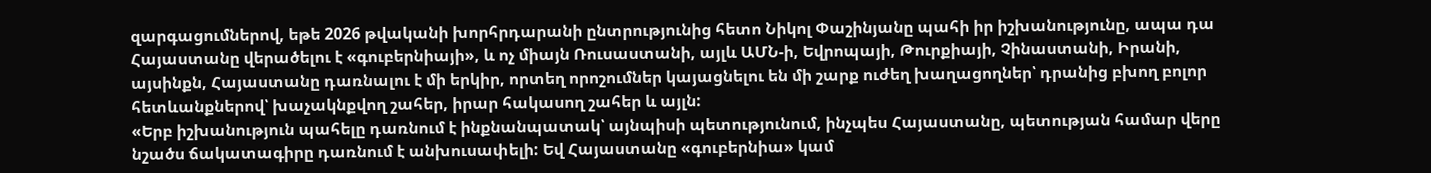զարգացումներով, եթե 2026 թվականի խորհրդարանի ընտրությունից հետո Նիկոլ Փաշինյանը պահի իր իշխանությունը, ապա դա Հայաստանը վերածելու է «գուբերնիայի», և ոչ միայն Ռուսաստանի, այլև ԱՄՆ-ի, Եվրոպայի, Թուրքիայի, Չինաստանի, Իրանի, այսինքն, Հայաստանը դառնալու է մի երկիր, որտեղ որոշումներ կայացնելու են մի շարք ուժեղ խաղացողներ՝ դրանից բխող բոլոր հետևանքներով՝ խաչակնքվող շահեր, իրար հակասող շահեր և այլն:
«Երբ իշխանություն պահելը դառնում է ինքնանպատակ՝ այնպիսի պետությունում, ինչպես Հայաստանը, պետության համար վերը նշածս ճակատագիրը դառնում է անխուսափելի: Եվ Հայաստանը «գուբերնիա» կամ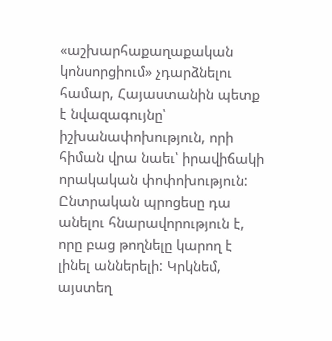«աշխարհաքաղաքական կոնսորցիում» չդարձնելու համար, Հայաստանին պետք է նվազագույնը՝ իշխանափոխություն, որի հիման վրա նաեւ՝ իրավիճակի որակական փոփոխություն: Ընտրական պրոցեսը դա անելու հնարավորություն է, որը բաց թողնելը կարող է լինել աններելի: Կրկնեմ, այստեղ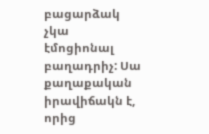բացարձակ չկա էմոցիոնալ բաղադրիչ: Սա քաղաքական իրավիճակն է, որից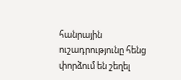հանրային ուշադրությունը հենց փորձում են շեղել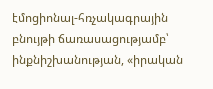էմոցիոնալ-հռչակագրային բնույթի ճառասացությամբ՝ ինքնիշխանության, «իրական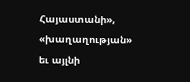Հայաստանի», «խաղաղության» եւ այլնի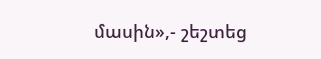մասին»,- շեշտեց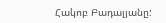Հակոբ Բադալյանը: